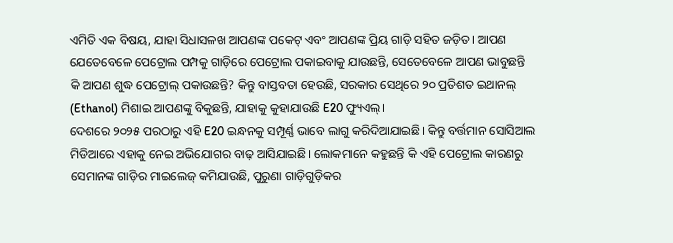ଏମିତି ଏକ ବିଷୟ, ଯାହା ସିଧାସଳଖ ଆପଣଙ୍କ ପକେଟ୍ ଏବଂ ଆପଣଙ୍କ ପ୍ରିୟ ଗାଡ଼ି ସହିତ ଜଡ଼ିତ। ଆପଣ ଯେତେବେଳେ ପେଟ୍ରୋଲ ପମ୍ପକୁ ଗାଡ଼ିରେ ପେଟ୍ରୋଲ ପକାଇବାକୁ ଯାଉଛନ୍ତି, ସେତେବେଳେ ଆପଣ ଭାବୁଛନ୍ତି କି ଆପଣ ଶୁଦ୍ଧ ପେଟ୍ରୋଲ୍ ପକାଉଛନ୍ତି? କିନ୍ତୁ ବାସ୍ତବତା ହେଉଛି, ସରକାର ସେଥିରେ ୨୦ ପ୍ରତିଶତ ଇଥାନଲ୍ (Ethanol) ମିଶାଇ ଆପଣଙ୍କୁ ବିକୁଛନ୍ତି, ଯାହାକୁ କୁହାଯାଉଛି E20 ଫ୍ୟୁଏଲ୍।
ଦେଶରେ ୨୦୨୫ ପରଠାରୁ ଏହି E20 ଇନ୍ଧନକୁ ସମ୍ପୂର୍ଣ୍ଣ ଭାବେ ଲାଗୁ କରିଦିଆଯାଇଛି। କିନ୍ତୁ ବର୍ତ୍ତମାନ ସୋସିଆଲ ମିଡିଆରେ ଏହାକୁ ନେଇ ଅଭିଯୋଗର ବାଢ଼ ଆସିଯାଇଛି। ଲୋକମାନେ କହୁଛନ୍ତି କି ଏହି ପେଟ୍ରୋଲ କାରଣରୁ ସେମାନଙ୍କ ଗାଡ଼ିର ମାଇଲେଜ୍ କମିଯାଉଛି, ପୁରୁଣା ଗାଡ଼ିଗୁଡ଼ିକର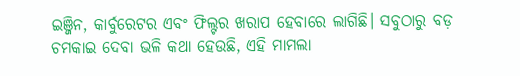ଇଞ୍ଜିନ, କାର୍ବୁରେଟର ଏବଂ ଫିଲ୍ଟର ଖରାପ ହେବାରେ ଲାଗିଛି। ସବୁଠାରୁ ବଡ଼ ଚମକାଇ ଦେବା ଭଳି କଥା ହେଉଛି, ଏହି ମାମଲା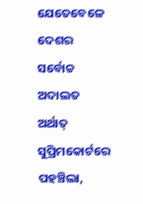ଯେତେବେଳେ ଦେଶର ସର୍ବୋଚ୍ଚ ଅଦାଲତ ଅର୍ଥାତ୍ ସୁପ୍ରିମକୋର୍ଟରେ ପହଞ୍ଚିଲା,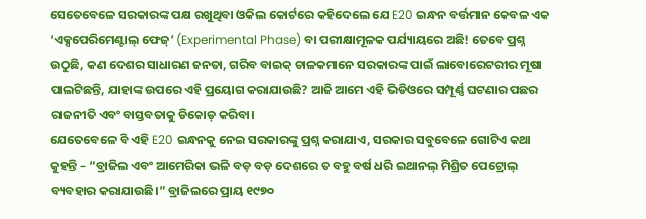ସେତେବେଳେ ସରକାରଙ୍କ ପକ୍ଷ ରଖୁଥିବା ଓକିଲ କୋର୍ଟରେ କହିଦେଲେ ଯେ E20 ଇନ୍ଧନ ବର୍ତ୍ତମାନ କେବଳ ଏକ ‘ଏକ୍ସପେରିମେଣ୍ଟାଲ୍ ଫେଜ୍’ (Experimental Phase) ବା ପରୀକ୍ଷାମୂଳକ ପର୍ଯ୍ୟାୟରେ ଅଛି! ତେବେ ପ୍ରଶ୍ନ ଉଠୁଛି, କଣ ଦେଶର ସାଧାରଣ ଜନତା, ଗରିବ ବାଇକ୍ ଚାଳକମାନେ ସରକାରଙ୍କ ପାଇଁ ଲାବୋରେଟରୀର ମୂଷା ପାଲଟିଛନ୍ତି, ଯାହାଙ୍କ ଉପରେ ଏହି ପ୍ରୟୋଗ କରାଯାଉଛି? ଆଜି ଆମେ ଏହି ଭିଡିଓରେ ସମ୍ପୂର୍ଣ୍ଣ ଘଟଣାର ପଛର ରାଜନୀତି ଏବଂ ବାସ୍ତବତାକୁ ଡିକୋଡ୍ କରିବା।
ଯେତେବେଳେ ବି ଏହି E20 ଇନ୍ଧନକୁ ନେଇ ସରକାରଙ୍କୁ ପ୍ରଶ୍ନ କରାଯାଏ, ସରକାର ସବୁବେଳେ ଗୋଟିଏ କଥା କୁହନ୍ତି – “ବ୍ରାଜିଲ ଏବଂ ଆମେରିକା ଭଳି ବଡ଼ ବଡ଼ ଦେଶରେ ତ ବହୁ ବର୍ଷ ଧରି ଇଥାନଲ୍ ମିଶ୍ରିତ ପେଟ୍ରୋଲ୍ ବ୍ୟବହାର କରାଯାଉଛି।” ବ୍ରାଜିଲରେ ପ୍ରାୟ ୧୯୭୦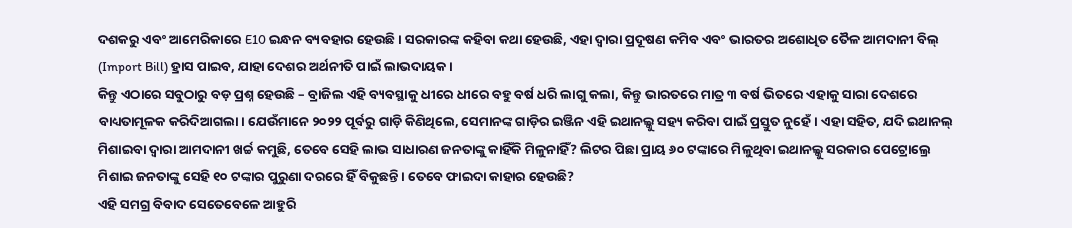ଦଶକରୁ ଏବଂ ଆମେରିକାରେ E10 ଇନ୍ଧନ ବ୍ୟବହାର ହେଉଛି। ସରକାରଙ୍କ କହିବା କଥା ହେଉଛି, ଏହା ଦ୍ଵାରା ପ୍ରଦୂଷଣ କମିବ ଏବଂ ଭାରତର ଅଶୋଧିତ ତୈଳ ଆମଦାନୀ ବିଲ୍ (Import Bill) ହ୍ରାସ ପାଇବ, ଯାହା ଦେଶର ଅର୍ଥନୀତି ପାଇଁ ଲାଭଦାୟକ।
କିନ୍ତୁ ଏଠାରେ ସବୁଠାରୁ ବଡ଼ ପ୍ରଶ୍ନ ହେଉଛି – ବ୍ରାଜିଲ ଏହି ବ୍ୟବସ୍ଥାକୁ ଧୀରେ ଧୀରେ ବହୁ ବର୍ଷ ଧରି ଲାଗୁ କଲା, କିନ୍ତୁ ଭାରତରେ ମାତ୍ର ୩ ବର୍ଷ ଭିତରେ ଏହାକୁ ସାରା ଦେଶରେ ବାଧ୍ୟତାମୂଳକ କରିଦିଆଗଲା। ଯେଉଁମାନେ ୨୦୨୨ ପୂର୍ବରୁ ଗାଡ଼ି କିଣିଥିଲେ, ସେମାନଙ୍କ ଗାଡ଼ିର ଇଞ୍ଜିନ ଏହି ଇଥାନଲ୍କୁ ସହ୍ୟ କରିବା ପାଇଁ ପ୍ରସ୍ତୁତ ନୁହେଁ। ଏହା ସହିତ, ଯଦି ଇଥାନଲ୍ ମିଶାଇବା ଦ୍ଵାରା ଆମଦାନୀ ଖର୍ଚ୍ଚ କମୁଛି, ତେବେ ସେହି ଲାଭ ସାଧାରଣ ଜନତାଙ୍କୁ କାହିଁକି ମିଳୁନାହିଁ? ଲିଟର ପିଛା ପ୍ରାୟ ୬୦ ଟଙ୍କାରେ ମିଳୁଥିବା ଇଥାନଲ୍କୁ ସରକାର ପେଟ୍ରୋଲ୍ରେ ମିଶାଇ ଜନତାଙ୍କୁ ସେହି ୧୦ ଟଙ୍କାର ପୁରୁଣା ଦରରେ ହିଁ ବିକୁଛନ୍ତି। ତେବେ ଫାଇଦା କାହାର ହେଉଛି?
ଏହି ସମଗ୍ର ବିବାଦ ସେତେବେଳେ ଆହୁରି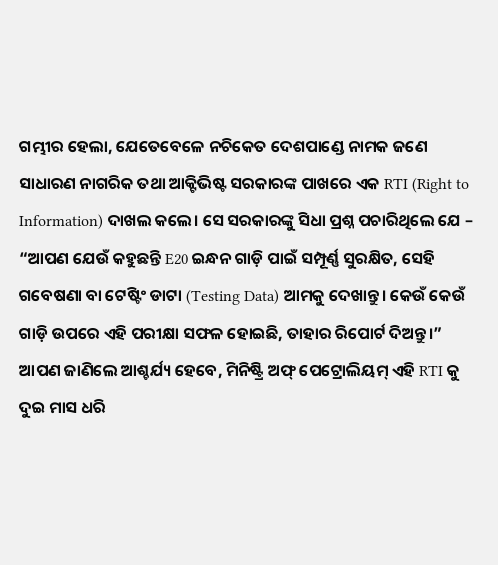ଗମ୍ଭୀର ହେଲା, ଯେତେବେଳେ ନଚିକେତ ଦେଶପାଣ୍ଡେ ନାମକ ଜଣେ ସାଧାରଣ ନାଗରିକ ତଥା ଆକ୍ଟିଭିଷ୍ଟ ସରକାରଙ୍କ ପାଖରେ ଏକ RTI (Right to Information) ଦାଖଲ କଲେ। ସେ ସରକାରଙ୍କୁ ସିଧା ପ୍ରଶ୍ନ ପଚାରିଥିଲେ ଯେ – “ଆପଣ ଯେଉଁ କହୁଛନ୍ତି E20 ଇନ୍ଧନ ଗାଡ଼ି ପାଇଁ ସମ୍ପୂର୍ଣ୍ଣ ସୁରକ୍ଷିତ, ସେହି ଗବେଷଣା ବା ଟେଷ୍ଟିଂ ଡାଟା (Testing Data) ଆମକୁ ଦେଖାନ୍ତୁ। କେଉଁ କେଉଁ ଗାଡ଼ି ଉପରେ ଏହି ପରୀକ୍ଷା ସଫଳ ହୋଇଛି, ତାହାର ରିପୋର୍ଟ ଦିଅନ୍ତୁ।”
ଆପଣ ଜାଣିଲେ ଆଶ୍ଚର୍ଯ୍ୟ ହେବେ, ମିନିଷ୍ଟ୍ରି ଅଫ୍ ପେଟ୍ରୋଲିୟମ୍ ଏହି RTI କୁ ଦୁଇ ମାସ ଧରି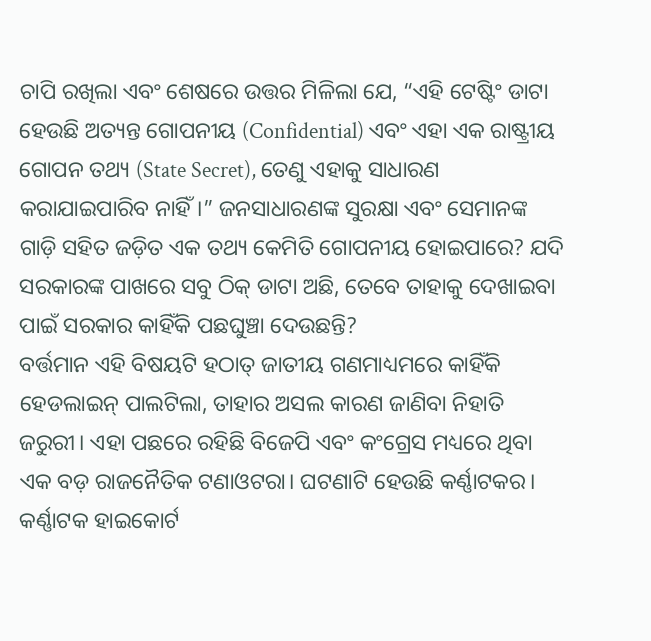ଚାପି ରଖିଲା ଏବଂ ଶେଷରେ ଉତ୍ତର ମିଳିଲା ଯେ, “ଏହି ଟେଷ୍ଟିଂ ଡାଟା ହେଉଛି ଅତ୍ୟନ୍ତ ଗୋପନୀୟ (Confidential) ଏବଂ ଏହା ଏକ ରାଷ୍ଟ୍ରୀୟ ଗୋପନ ତଥ୍ୟ (State Secret), ତେଣୁ ଏହାକୁ ସାଧାରଣ କରାଯାଇପାରିବ ନାହିଁ।” ଜନସାଧାରଣଙ୍କ ସୁରକ୍ଷା ଏବଂ ସେମାନଙ୍କ ଗାଡ଼ି ସହିତ ଜଡ଼ିତ ଏକ ତଥ୍ୟ କେମିତି ଗୋପନୀୟ ହୋଇପାରେ? ଯଦି ସରକାରଙ୍କ ପାଖରେ ସବୁ ଠିକ୍ ଡାଟା ଅଛି, ତେବେ ତାହାକୁ ଦେଖାଇବା ପାଇଁ ସରକାର କାହିଁକି ପଛଘୁଞ୍ଚା ଦେଉଛନ୍ତି?
ବର୍ତ୍ତମାନ ଏହି ବିଷୟଟି ହଠାତ୍ ଜାତୀୟ ଗଣମାଧ୍ୟମରେ କାହିଁକି ହେଡଲାଇନ୍ ପାଲଟିଲା, ତାହାର ଅସଲ କାରଣ ଜାଣିବା ନିହାତି ଜରୁରୀ। ଏହା ପଛରେ ରହିଛି ବିଜେପି ଏବଂ କଂଗ୍ରେସ ମଧ୍ୟରେ ଥିବା ଏକ ବଡ଼ ରାଜନୈତିକ ଟଣାଓଟରା। ଘଟଣାଟି ହେଉଛି କର୍ଣ୍ଣାଟକର। କର୍ଣ୍ଣାଟକ ହାଇକୋର୍ଟ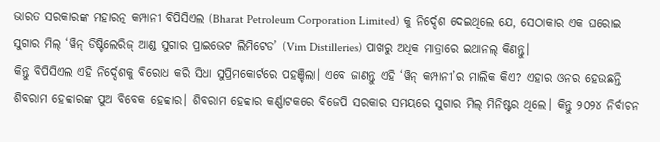ଭାରତ ସରକାରଙ୍କ ମହାରତ୍ନ କମ୍ପାନୀ ବିପିସିଏଲ (Bharat Petroleum Corporation Limited) କୁ ନିର୍ଦ୍ଦେଶ ଦେଇଥିଲେ ଯେ, ସେଠାକାର ଏକ ଘରୋଇ ସୁଗାର ମିଲ୍ ‘ୱିନ୍ ଡିଷ୍ଟିଲେରିଜ୍ ଆଣ୍ଡ ସୁଗାର ପ୍ରାଇଭେଟ ଲିମିଟେଡ’ (Vim Distilleries) ପାଖରୁ ଅଧିକ ମାତ୍ରାରେ ଇଥାନଲ୍ କିଣନ୍ତୁ।
କିନ୍ତୁ ବିପିସିଏଲ ଏହି ନିର୍ଦ୍ଦେଶକୁ ବିରୋଧ କରି ସିଧା ସୁପ୍ରିମକୋର୍ଟରେ ପହଞ୍ଚିଲା। ଏବେ ଜାଣନ୍ତୁ ଏହି ‘ୱିନ୍ କମ୍ପାନୀ’ର ମାଲିକ କିଏ? ଏହାର ଓନର ହେଉଛନ୍ତି ଶିବରାମ ହେବ୍ବାରଙ୍କ ପୁଅ ବିବେକ ହେବ୍ବାର। ଶିବରାମ ହେବ୍ବାର କର୍ଣ୍ଣାଟକରେ ବିଜେପି ସରକାର ସମୟରେ ସୁଗାର ମିଲ୍ ମିନିଷ୍ଟର ଥିଲେ। କିନ୍ତୁ ୨୦୨୪ ନିର୍ବାଚନ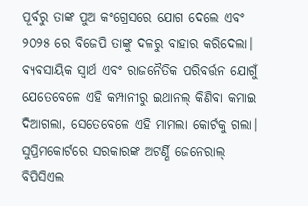ପୂର୍ବରୁ ତାଙ୍କ ପୁଅ କଂଗ୍ରେସରେ ଯୋଗ ଦେଲେ ଏବଂ ୨୦୨୫ ରେ ବିଜେପି ତାଙ୍କୁ ଦଳରୁ ବାହାର କରିଦେଲା। ବ୍ୟବସାୟିକ ସ୍ଵାର୍ଥ ଏବଂ ରାଜନୈତିକ ପରିବର୍ତ୍ତନ ଯୋଗୁଁ ଯେତେବେଳେ ଏହି କମ୍ପାନୀରୁ ଇଥାନଲ୍ କିଣିବା କମାଇ ଦିଆଗଲା, ସେତେବେଳେ ଏହି ମାମଲା କୋର୍ଟକୁ ଗଲା। ସୁପ୍ରିମକୋର୍ଟରେ ସରକାରଙ୍କ ଅଟର୍ଣ୍ଣି ଜେନେରାଲ୍ ବିପିସିଏଲ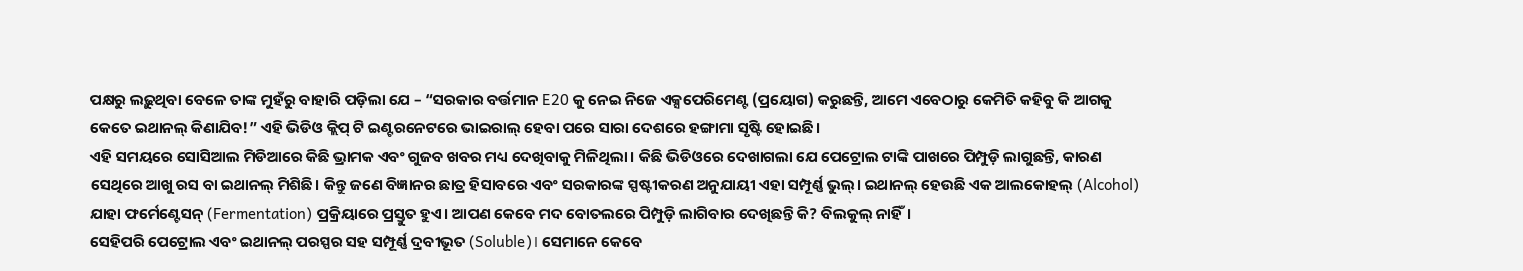ପକ୍ଷରୁ ଲଢ଼ୁଥିବା ବେଳେ ତାଙ୍କ ମୁହଁରୁ ବାହାରି ପଡ଼ିଲା ଯେ – “ସରକାର ବର୍ତ୍ତମାନ E20 କୁ ନେଇ ନିଜେ ଏକ୍ସପେରିମେଣ୍ଟ (ପ୍ରୟୋଗ) କରୁଛନ୍ତି, ଆମେ ଏବେଠାରୁ କେମିତି କହିବୁ କି ଆଗକୁ କେତେ ଇଥାନଲ୍ କିଣାଯିବ!” ଏହି ଭିଡିଓ କ୍ଲିପ୍ ଟି ଇଣ୍ଟରନେଟରେ ଭାଇରାଲ୍ ହେବା ପରେ ସାରା ଦେଶରେ ହଙ୍ଗାମା ସୃଷ୍ଟି ହୋଇଛି।
ଏହି ସମୟରେ ସୋସିଆଲ ମିଡିଆରେ କିଛି ଭ୍ରାମକ ଏବଂ ଗୁଜବ ଖବର ମଧ୍ୟ ଦେଖିବାକୁ ମିଳିଥିଲା। କିଛି ଭିଡିଓରେ ଦେଖାଗଲା ଯେ ପେଟ୍ରୋଲ ଟାଙ୍କି ପାଖରେ ପିମ୍ପୁଡ଼ି ଲାଗୁଛନ୍ତି, କାରଣ ସେଥିରେ ଆଖୁ ରସ ବା ଇଥାନଲ୍ ମିଶିଛି। କିନ୍ତୁ ଜଣେ ବିଜ୍ଞାନର ଛାତ୍ର ହିସାବରେ ଏବଂ ସରକାରଙ୍କ ସ୍ପଷ୍ଟୀକରଣ ଅନୁଯାୟୀ ଏହା ସମ୍ପୂର୍ଣ୍ଣ ଭୁଲ୍। ଇଥାନଲ୍ ହେଉଛି ଏକ ଆଲକୋହଲ୍ (Alcohol) ଯାହା ଫର୍ମେଣ୍ଟେସନ୍ (Fermentation) ପ୍ରକ୍ରିୟାରେ ପ୍ରସ୍ତୁତ ହୁଏ। ଆପଣ କେବେ ମଦ ବୋତଲରେ ପିମ୍ପୁଡ଼ି ଲାଗିବାର ଦେଖିଛନ୍ତି କି? ବିଲକୁଲ୍ ନାହିଁ।
ସେହିପରି ପେଟ୍ରୋଲ ଏବଂ ଇଥାନଲ୍ ପରସ୍ପର ସହ ସମ୍ପୂର୍ଣ୍ଣ ଦ୍ରବୀଭୂତ (Soluble)। ସେମାନେ କେବେ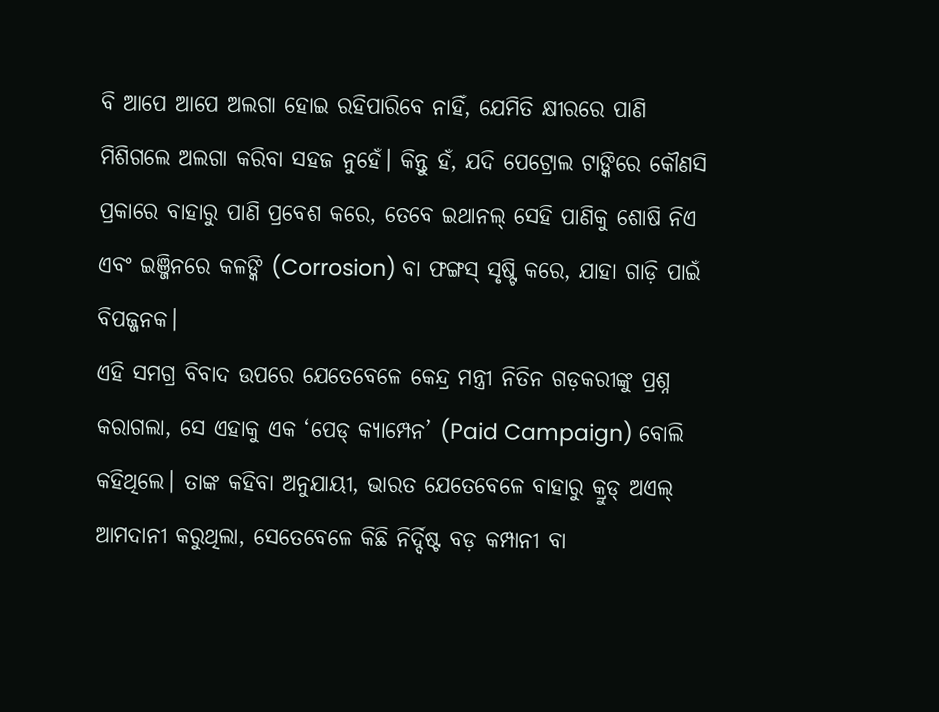ବି ଆପେ ଆପେ ଅଲଗା ହୋଇ ରହିପାରିବେ ନାହିଁ, ଯେମିତି କ୍ଷୀରରେ ପାଣି ମିଶିଗଲେ ଅଲଗା କରିବା ସହଜ ନୁହେଁ। କିନ୍ତୁ ହଁ, ଯଦି ପେଟ୍ରୋଲ ଟାଙ୍କିରେ କୌଣସି ପ୍ରକାରେ ବାହାରୁ ପାଣି ପ୍ରବେଶ କରେ, ତେବେ ଇଥାନଲ୍ ସେହି ପାଣିକୁ ଶୋଷି ନିଏ ଏବଂ ଇଞ୍ଜିନରେ କଳଙ୍କି (Corrosion) ବା ଫଙ୍ଗସ୍ ସୃଷ୍ଟି କରେ, ଯାହା ଗାଡ଼ି ପାଇଁ ବିପଜ୍ଜନକ।
ଏହି ସମଗ୍ର ବିବାଦ ଉପରେ ଯେତେବେଳେ କେନ୍ଦ୍ର ମନ୍ତ୍ରୀ ନିତିନ ଗଡ଼କରୀଙ୍କୁ ପ୍ରଶ୍ନ କରାଗଲା, ସେ ଏହାକୁ ଏକ ‘ପେଡ୍ କ୍ୟାମ୍ପେନ’ (Paid Campaign) ବୋଲି କହିଥିଲେ। ତାଙ୍କ କହିବା ଅନୁଯାୟୀ, ଭାରତ ଯେତେବେଳେ ବାହାରୁ କ୍ରୁଡ୍ ଅଏଲ୍ ଆମଦାନୀ କରୁଥିଲା, ସେତେବେଳେ କିଛି ନିର୍ଦ୍ଦିଷ୍ଟ ବଡ଼ କମ୍ପାନୀ ବା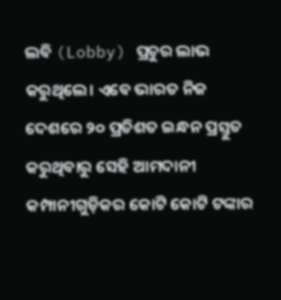ଲବି (Lobby) ପ୍ରଚୁର ଲାଭ କରୁଥିଲେ। ଏବେ ଭାରତ ନିଜ ଦେଶରେ ୨୦ ପ୍ରତିଶତ ଇନ୍ଧନ ପ୍ରସ୍ତୁତ କରୁଥିବାରୁ ସେହି ଆମଦାନୀ କମ୍ପାନୀଗୁଡ଼ିକର କୋଟି କୋଟି ଟଙ୍କାର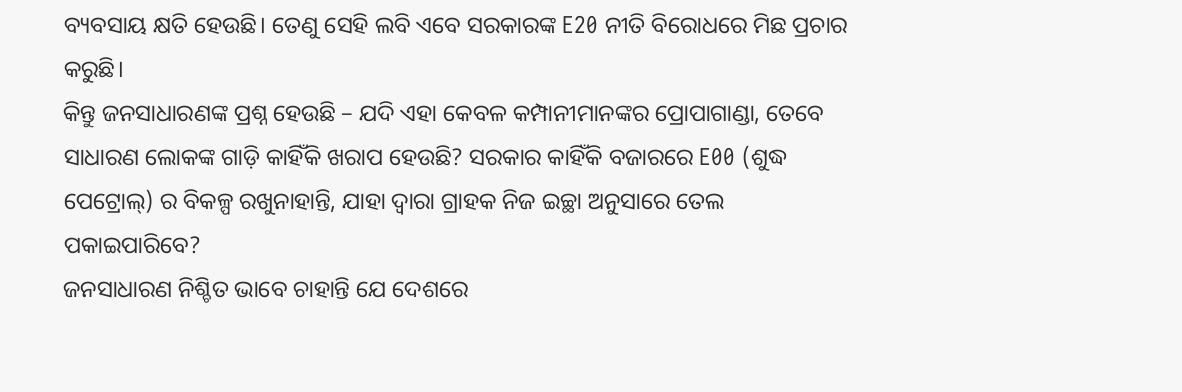ବ୍ୟବସାୟ କ୍ଷତି ହେଉଛି। ତେଣୁ ସେହି ଲବି ଏବେ ସରକାରଙ୍କ E20 ନୀତି ବିରୋଧରେ ମିଛ ପ୍ରଚାର କରୁଛି।
କିନ୍ତୁ ଜନସାଧାରଣଙ୍କ ପ୍ରଶ୍ନ ହେଉଛି – ଯଦି ଏହା କେବଳ କମ୍ପାନୀମାନଙ୍କର ପ୍ରୋପାଗାଣ୍ଡା, ତେବେ ସାଧାରଣ ଲୋକଙ୍କ ଗାଡ଼ି କାହିଁକି ଖରାପ ହେଉଛି? ସରକାର କାହିଁକି ବଜାରରେ E00 (ଶୁଦ୍ଧ ପେଟ୍ରୋଲ୍) ର ବିକଳ୍ପ ରଖୁନାହାନ୍ତି, ଯାହା ଦ୍ଵାରା ଗ୍ରାହକ ନିଜ ଇଚ୍ଛା ଅନୁସାରେ ତେଲ ପକାଇପାରିବେ?
ଜନସାଧାରଣ ନିଶ୍ଚିତ ଭାବେ ଚାହାନ୍ତି ଯେ ଦେଶରେ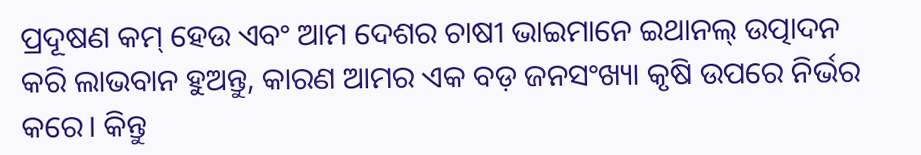ପ୍ରଦୂଷଣ କମ୍ ହେଉ ଏବଂ ଆମ ଦେଶର ଚାଷୀ ଭାଇମାନେ ଇଥାନଲ୍ ଉତ୍ପାଦନ କରି ଲାଭବାନ ହୁଅନ୍ତୁ, କାରଣ ଆମର ଏକ ବଡ଼ ଜନସଂଖ୍ୟା କୃଷି ଉପରେ ନିର୍ଭର କରେ। କିନ୍ତୁ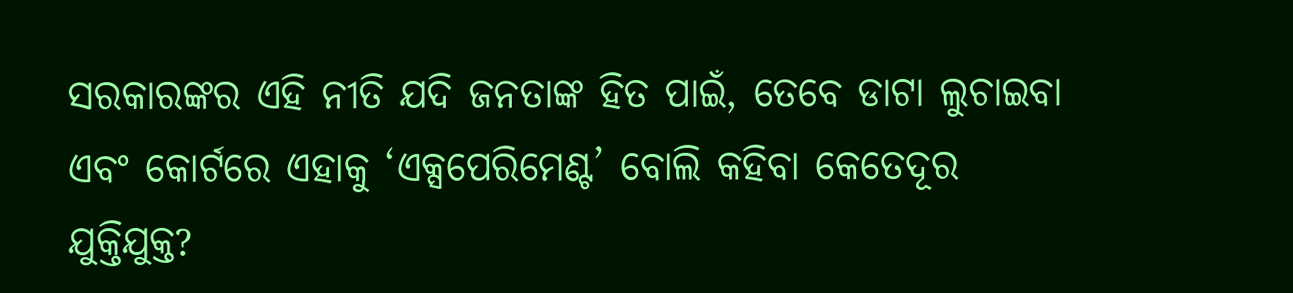ସରକାରଙ୍କର ଏହି ନୀତି ଯଦି ଜନତାଙ୍କ ହିତ ପାଇଁ, ତେବେ ଡାଟା ଲୁଚାଇବା ଏବଂ କୋର୍ଟରେ ଏହାକୁ ‘ଏକ୍ସପେରିମେଣ୍ଟ’ ବୋଲି କହିବା କେତେଦୂର ଯୁକ୍ତିଯୁକ୍ତ?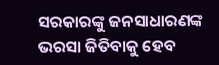ସରକାରଙ୍କୁ ଜନସାଧାରଣଙ୍କ ଭରସା ଜିତିବାକୁ ହେବ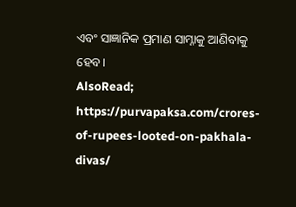ଏବଂ ସାଜ୍ଞାନିକ ପ୍ରମାଣ ସାମ୍ନାକୁ ଆଣିବାକୁ ହେବ।
AlsoRead; https://purvapaksa.com/crores-of-rupees-looted-on-pakhala-divas/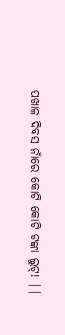ପଖାଳ ଦିବସ ନାଁରେ କୋଟି କୋଟି ଟଙ୍କା ଲୁଟ୍! ||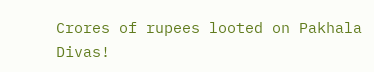Crores of rupees looted on Pakhala Divas!